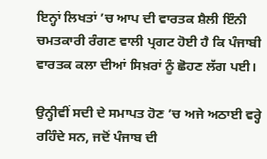ਇਨ੍ਹਾਂ ਲਿਖਤਾਂ ’ਚ ਆਪ ਦੀ ਵਾਰਤਕ ਸ਼ੈਲੀ ਇੰਨੀ ਚਮਤਕਾਰੀ ਰੰਗਣ ਵਾਲੀ ਪ੍ਰਗਟ ਹੋਈ ਹੈ ਕਿ ਪੰਜਾਬੀ ਵਾਰਤਕ ਕਲਾ ਦੀਆਂ ਸਿਖ਼ਰਾਂ ਨੂੰ ਛੋਹਣ ਲੱਗ ਪਈ।

ਉਨ੍ਹੀਵੀਂ ਸਦੀ ਦੇ ਸਮਾਪਤ ਹੋਣ ’ਚ ਅਜੇ ਅਠਾਈ ਵਰ੍ਹੇ ਰਹਿੰਦੇ ਸਨ, ਜਦੋਂ ਪੰਜਾਬ ਦੀ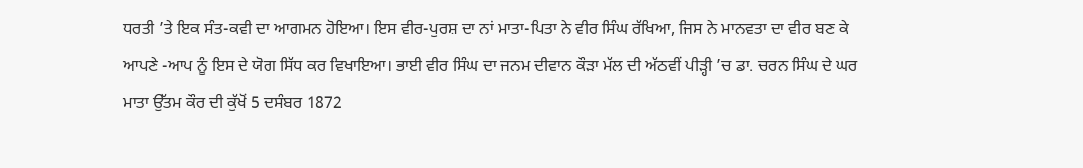ਧਰਤੀ ’ਤੇ ਇਕ ਸੰਤ-ਕਵੀ ਦਾ ਆਗਮਨ ਹੋਇਆ। ਇਸ ਵੀਰ-ਪੁਰਸ਼ ਦਾ ਨਾਂ ਮਾਤਾ-ਪਿਤਾ ਨੇ ਵੀਰ ਸਿੰਘ ਰੱਖਿਆ, ਜਿਸ ਨੇ ਮਾਨਵਤਾ ਦਾ ਵੀਰ ਬਣ ਕੇ ਆਪਣੇ -ਆਪ ਨੂੰ ਇਸ ਦੇ ਯੋਗ ਸਿੱਧ ਕਰ ਵਿਖਾਇਆ। ਭਾਈ ਵੀਰ ਸਿੰਘ ਦਾ ਜਨਮ ਦੀਵਾਨ ਕੌੜਾ ਮੱਲ ਦੀ ਅੱਠਵੀਂ ਪੀੜ੍ਹੀ ’ਚ ਡਾ. ਚਰਨ ਸਿੰਘ ਦੇ ਘਰ ਮਾਤਾ ਉੱਤਮ ਕੌਰ ਦੀ ਕੁੱਖੋਂ 5 ਦਸੰਬਰ 1872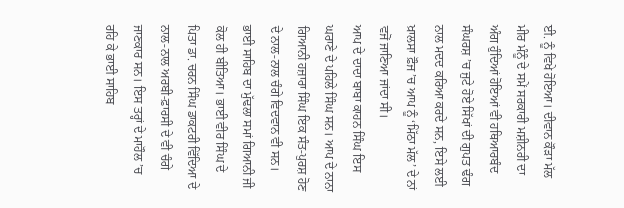ਈ. ਨੂੰ ਵਿਖੇ ਹੋਇਆ। ਦੀਵਾਨ ਕੌੜਾ ਮੱਲ ਮੀਰ ਮੰਨੂੰ ਦੇ ਸਮੇਂ ਸਰਕਾਰੀ ਮਸ਼ੀਨਰੀ ਦਾ ਅੰਗ ਹੁੰਦਿਆਂ ਹੋਇਆਂ ਵੀ ਹਥਿਆਰਬੰਦ ਸੰਘਰਸ਼ ’ਚ ਜੁਟੇ ਹੋਏ ਸਿੱਖਾਂ ਦੀ ਗੁਪਤ ਢੰਗ ਨਾਲ ਮਦਦ ਕਰਿਆ ਕਰਦੇ ਸਨ, ਇਸੇ ਲਈ ਖ਼ਾਲਸਾ ਫ਼ੌਜ ’ਚ ਆਪ ਨੂੰ ‘ਮਿੱਠਾ ਮੱਲ’ ਦੇ ਨਾਂ ਵਜੋਂ ਜਾਣਿਆ ਜਾਂਦਾ ਸੀ।
ਆਪ ਦੇ ਦਾਦਾ ਬਾਬਾ ਕਾਹਨ ਸਿੰਘ ਇਸ ਘਰਾਣੇ ਦੇ ਪਹਿਲੇ ਸਿੰਘ ਸਨ। ਆਪ ਦੇ ਨਾਨਾ ਗਿਆਨੀ ਹਜ਼ਾਰਾ ਸਿੰਘ ਇਕ ਸੰਤ-ਪੁਰਸ਼ ਹੋਣ ਦੇ ਨਾਲ-ਨਾਲ ਚੰਗੇ ਵਿਦਵਾਨ ਵੀ ਸਨ। ਭਾਈ ਸਾਹਿਬ ਦਾ ਮੁੱਢਲਾ ਸਮਾਂ ਗਿਆਨੀ ਜੀ ਕੋਲ ਹੀ ਬੀਤਿਆ। ਭਾਈ ਵੀਰ ਸਿੰਘ ਦੇ ਪਿਤਾ ਡਾ. ਚਰਨ ਸਿੰਘ ਡਾਕਟਰੀ ਵਿੱਦਿਆ ਦੇ ਨਾਲ-ਨਾਲ ਅਰਬੀ-ਫ਼ਾਰਸੀ ਦੇ ਵੀ ਚੰਗੇ ਜਾਣਕਾਰ ਸਨ। ਇਸ ਤਰ੍ਹਾਂ ਦੇ ਮਾਹੌਲ ’ਚ ਰਹਿ ਕੇ ਭਾਈ ਸਾਹਿਬ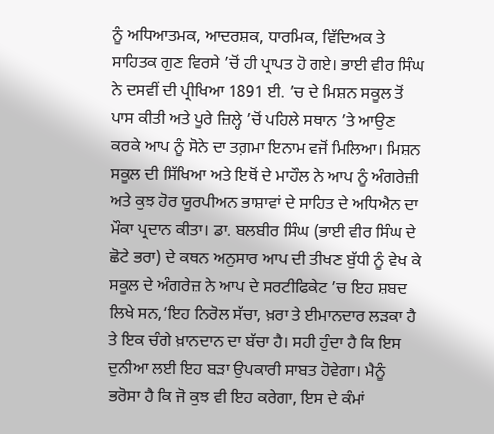ਨੂੰ ਅਧਿਆਤਮਕ, ਆਦਰਸ਼ਕ, ਧਾਰਮਿਕ, ਵਿੱਦਿਅਕ ਤੇ ਸਾਹਿਤਕ ਗੁਣ ਵਿਰਸੇ ’ਚੋਂ ਹੀ ਪ੍ਰਾਪਤ ਹੋ ਗਏ। ਭਾਈ ਵੀਰ ਸਿੰਘ ਨੇ ਦਸਵੀਂ ਦੀ ਪ੍ਰੀਖਿਆ 1891 ਈ. ’ਚ ਦੇ ਮਿਸ਼ਨ ਸਕੂਲ ਤੋਂ ਪਾਸ ਕੀਤੀ ਅਤੇ ਪੂਰੇ ਜ਼ਿਲ੍ਹੇ ’ਚੋਂ ਪਹਿਲੇ ਸਥਾਨ ’ਤੇ ਆਉਣ ਕਰਕੇ ਆਪ ਨੂੰ ਸੋਨੇ ਦਾ ਤਗ਼ਮਾ ਇਨਾਮ ਵਜੋਂ ਮਿਲਿਆ। ਮਿਸ਼ਨ ਸਕੂਲ ਦੀ ਸਿੱਖਿਆ ਅਤੇ ਇਥੋਂ ਦੇ ਮਾਹੌਲ ਨੇ ਆਪ ਨੂੰ ਅੰਗਰੇਜ਼ੀ ਅਤੇ ਕੁਝ ਹੋਰ ਯੂਰਪੀਅਨ ਭਾਸ਼ਾਵਾਂ ਦੇ ਸਾਹਿਤ ਦੇ ਅਧਿਐਨ ਦਾ ਮੌਕਾ ਪ੍ਰਦਾਨ ਕੀਤਾ। ਡਾ. ਬਲਬੀਰ ਸਿੰਘ (ਭਾਈ ਵੀਰ ਸਿੰਘ ਦੇ ਛੋਟੇ ਭਰਾ) ਦੇ ਕਥਨ ਅਨੁਸਾਰ ਆਪ ਦੀ ਤੀਖਣ ਬੁੱਧੀ ਨੂੰ ਵੇਖ ਕੇ ਸਕੂਲ ਦੇ ਅੰਗਰੇਜ਼ ਨੇ ਆਪ ਦੇ ਸਰਟੀਫਿਕੇਟ ’ਚ ਇਹ ਸ਼ਬਦ ਲਿਖੇ ਸਨ,‘ਇਹ ਨਿਰੋਲ ਸੱਚਾ, ਖ਼ਰਾ ਤੇ ਈਮਾਨਦਾਰ ਲੜਕਾ ਹੈ ਤੇ ਇਕ ਚੰਗੇ ਖ਼ਾਨਦਾਨ ਦਾ ਬੱਚਾ ਹੈ। ਸਹੀ ਹੁੰਦਾ ਹੈ ਕਿ ਇਸ ਦੁਨੀਆ ਲਈ ਇਹ ਬੜਾ ਉਪਕਾਰੀ ਸਾਬਤ ਹੋਵੇਗਾ। ਮੈਨੂੰ ਭਰੋਸਾ ਹੈ ਕਿ ਜੋ ਕੁਝ ਵੀ ਇਹ ਕਰੇਗਾ, ਇਸ ਦੇ ਕੰਮਾਂ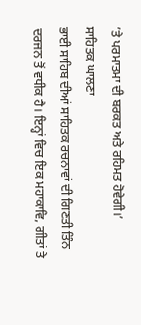’ਤੇ ਪਰਮਾਤਮਾ ਦੀ ਬਰਕਤ ਅਤੇ ਰਹਿਮਤ ਹੋਵੇਗੀ।’
ਸਾਹਿਤਕ ਘਾਲਣਾ
ਭਾਈ ਸਾਹਿਬ ਦੀਆਂ ਸਾਹਿਤਕ ਰਚਨਾਵਾਂ ਦੀ ਗਿਣਤੀ ਤਿੰਨ ਦਰਜਨ ਤੋਂ ਵਧੀਕ ਹੈ। ਇਨ੍ਹਾਂ ਵਿਚ ਇਕ ਮਹਾਕਾਵਿ, ਗੀਤਾਂ ਤੇ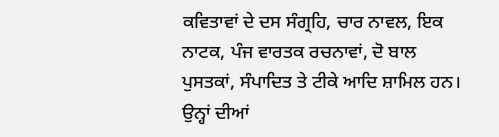ਕਵਿਤਾਵਾਂ ਦੇ ਦਸ ਸੰਗ੍ਰਹਿ, ਚਾਰ ਨਾਵਲ, ਇਕ ਨਾਟਕ, ਪੰਜ ਵਾਰਤਕ ਰਚਨਾਵਾਂ, ਦੋ ਬਾਲ ਪੁਸਤਕਾਂ, ਸੰਪਾਦਿਤ ਤੇ ਟੀਕੇ ਆਦਿ ਸ਼ਾਮਿਲ ਹਨ। ਉਨ੍ਹਾਂ ਦੀਆਂ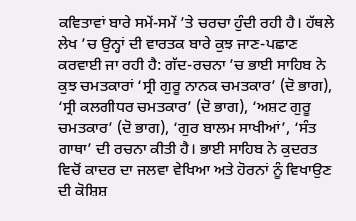ਕਵਿਤਾਵਾਂ ਬਾਰੇ ਸਮੇਂ-ਸਮੇਂ ’ਤੇ ਚਰਚਾ ਹੁੰਦੀ ਰਹੀ ਹੈ। ਹੱਥਲੇ ਲੇਖ ’ਚ ਉਨ੍ਹਾਂ ਦੀ ਵਾਰਤਕ ਬਾਰੇ ਕੁਝ ਜਾਣ-ਪਛਾਣ ਕਰਵਾਈ ਜਾ ਰਹੀ ਹੈ: ਗੱਦ-ਰਚਨਾ ’ਚ ਭਾਈ ਸਾਹਿਬ ਨੇ ਕੁਝ ਚਮਤਕਾਰਾਂ ‘ਸ੍ਰੀ ਗੁਰੂ ਨਾਨਕ ਚਮਤਕਾਰ’ (ਦੋ ਭਾਗ), ‘ਸ੍ਰੀ ਕਲਗੀਧਰ ਚਮਤਕਾਰ’ (ਦੋ ਭਾਗ), ‘ਅਸ਼ਟ ਗੁਰੂ ਚਮਤਕਾਰ’ (ਦੋ ਭਾਗ), ‘ਗੁਰ ਬਾਲਮ ਸਾਖੀਆਂ’, ‘ਸੰਤ ਗਾਥਾ’ ਦੀ ਰਚਨਾ ਕੀਤੀ ਹੈ। ਭਾਈ ਸਾਹਿਬ ਨੇ ਕੁਦਰਤ ਵਿਚੋਂ ਕਾਦਰ ਦਾ ਜਲਵਾ ਵੇਖਿਆ ਅਤੇ ਹੋਰਨਾਂ ਨੂੰ ਵਿਖਾਉਣ ਦੀ ਕੋਸ਼ਿਸ਼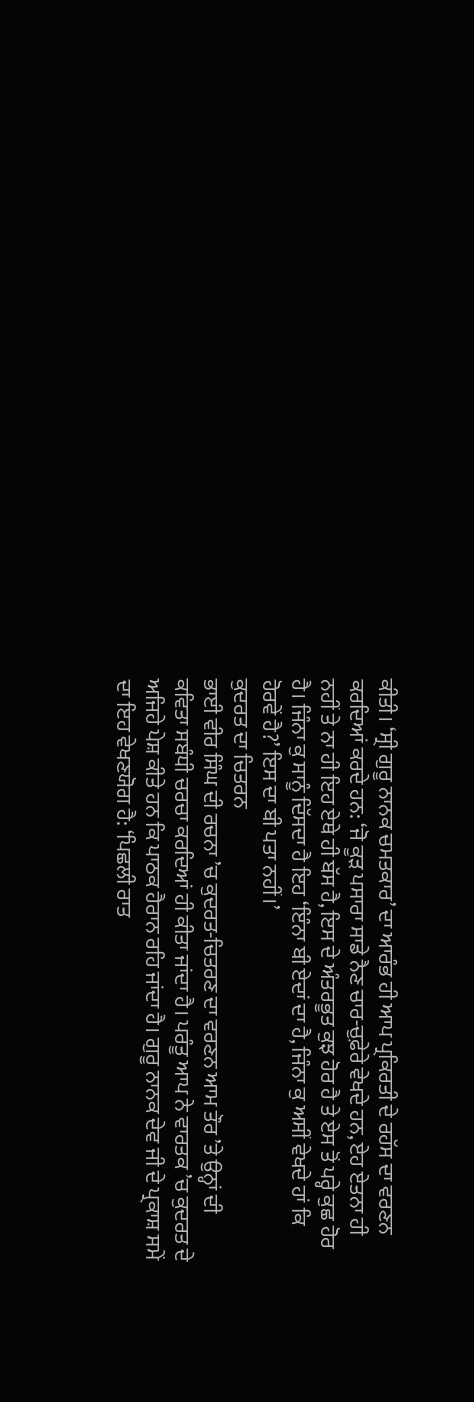ਕੀਤੀ। ‘ਸ੍ਰੀ ਗੁਰੂ ਨਾਨਕ ਚਮਤਕਾਰ’ ਦਾ ਆਰੰਭ ਹੀ ਆਪ ਪ੍ਰਕਿਰਤੀ ਦੇ ਰਹੱਸ ਦਾ ਵਰਣਨ ਕਰਦਿਆਂ ਕਰਦੇ ਹਨ: ‘ਜੋ ਕੂੜ ਪਸਾਰਾ ਸਾਡੇ ਨੈਣ ਚਾਰ-ਚੁਫ਼ੇਰੇ ਵੇਖਦੇ ਹਨ, ਏਹ ਏਤਨਾ ਹੀ ਨਹੀਂ ਤੇ ਨਾ ਹੀ ਇਹ ਏਥੇ ਹੀ ਬੱਸ ਹੈ, ਇਸ ਦੇ ਅੰਤਰਭੂਤ ਕੁਝ ਹੋਰ ਹੈ ਤੇ ਏਸ ਤੋਂ ਪਰ੍ਹੇ ਕੁਛ ਹੋਰ ਹੈ। ਜਿੰਨਾ ਕੁ ਸਾਨੂੰ ਦਿੱਸਦਾ ਹੈ ਇਹ ‘ਇੰਨਾ ਬੀ ਏਦਾਂ ਦਾ ਹੈ, ਜਿੰਨਾ ਕੁ ਅਸੀਂ ਵੇਖਦੇ ਹਾਂ ਕਿ ਹੋਰਵੇਂ ਹੈ?’ ਇਸ ਦਾ ਬੀ ਪਤਾ ਨਹੀਂ।’
ਕੁਦਰਤ ਦਾ ਚਿਤਰਨ
ਭਾਈ ਵੀਰ ਸਿੰਘ ਦੀ ਰਚਨਾ ’ਚ ਕੁਦਰਤ-ਚਿਤਰਣ ਦਾ ਵਰਣਨ ਆਮ ਤੌਰ ’ਤੇ ਉਨ੍ਹਾਂ ਦੀ ਕਵਿਤਾ ਸਬੰਧੀ ਚਰਚਾ ਕਰਦਿਆਂ ਹੀ ਕੀਤਾ ਜਾਂਦਾ ਹੈ। ਪਰੰਤੂ ਆਪ ਨੇ ਵਾਰਤਕ ’ਚ ਕੁਦਰਤ ਦੇ ਅਜਿਹੇ ਪੇਸ਼ ਕੀਤੇ ਹਨ ਕਿ ਪਾਠਕ ਹੈਰਾਨ ਰਹਿ ਜਾਂਦਾ ਹੈ। ਗੁਰੂ ਨਾਨਕ ਦੇਵ ਜੀ ਦੇ ਪ੍ਰਕਾਸ਼ ਸਮੇਂ ਦਾ ਇਹ ਵੇਖਣਯੋਗ ਹੈ: ‘ਪਿਛਲੀ ਰਾਤ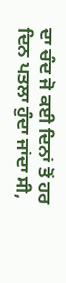ਦਾ ਚੰਦ ਜੋ ਕਈ ਦਿਨਾਂ ਤੋਂ ਹਰ ਦਿਨ ਪਤਲਾ ਹੁੰਦਾ ਜਾਂਦਾ ਸੀ,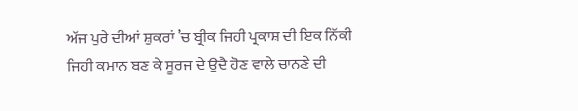ਅੱਜ ਪੁਰੇ ਦੀਆਂ ਸ਼ੁਕਰਾਂ ’ਚ ਬ੍ਰੀਕ ਜਿਹੀ ਪ੍ਰਕਾਸ਼ ਦੀ ਇਕ ਨਿੱਕੀ ਜਿਹੀ ਕਮਾਨ ਬਣ ਕੇ ਸੂਰਜ ਦੇ ਉਦੈ ਹੋਣ ਵਾਲੇ ਚਾਨਣੇ ਦੀ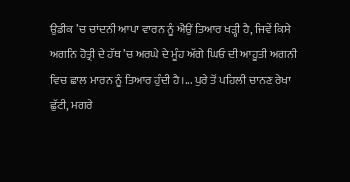ਉਡੀਕ ’ਚ ਚਾਂਦਨੀ ਆਪਾ ਵਾਰਨ ਨੂੰ ਐਉਂ ਤਿਆਰ ਖੜ੍ਹੀ ਹੈ, ਜਿਵੇਂ ਕਿਸੇ ਅਗਨਿ ਹੋਤ੍ਰੀ ਦੇ ਹੱਥ ’ਚ ਅਰਘੇ ਦੇ ਮੂੰਹ ਅੱਗੇ ਘਿਓ ਦੀ ਆਹੂਤੀ ਅਗਨੀ ਵਿਚ ਛਾਲ ਮਾਰਨ ਨੂੰ ਤਿਆਰ ਹੁੰਦੀ ਹੈ।... ਪੁਰੇ ਤੋਂ ਪਹਿਲੀ ਚਾਨਣ ਰੇਖਾ ਛੁੱਟੀ, ਮਗਰੇ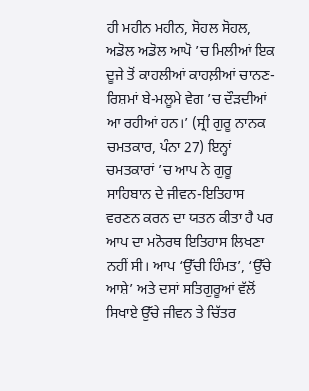ਹੀ ਮਹੀਨ ਮਹੀਨ, ਸੋਹਲ ਸੋਹਲ, ਅਡੋਲ ਅਡੋਲ ਆਪੋ ’ਚ ਮਿਲੀਆਂ ਇਕ ਦੂਜੇ ਤੋਂ ਕਾਹਲੀਆਂ ਕਾਹਲ਼ੀਆਂ ਚਾਨਣ-ਰਿਸ਼ਮਾਂ ਬੇ-ਮਲੂਮੇ ਵੇਗ ’ਚ ਦੌੜਦੀਆਂ ਆ ਰਹੀਆਂ ਹਨ।’ (ਸ੍ਰੀ ਗੁਰੂ ਨਾਨਕ ਚਮਤਕਾਰ, ਪੰਨਾ 27) ਇਨ੍ਹਾਂ ਚਮਤਕਾਰਾਂ ’ਚ ਆਪ ਨੇ ਗੁਰੂ ਸਾਹਿਬਾਨ ਦੇ ਜੀਵਨ-ਇਤਿਹਾਸ ਵਰਣਨ ਕਰਨ ਦਾ ਯਤਨ ਕੀਤਾ ਹੈ ਪਰ ਆਪ ਦਾ ਮਨੋਰਥ ਇਤਿਹਾਸ ਲਿਖਣਾ ਨਹੀਂ ਸੀ। ਆਪ ‘ਉੱਚੀ ਹਿੰਮਤ’, ‘ਉੱਚੇ ਆਸ਼ੇ’ ਅਤੇ ਦਸਾਂ ਸਤਿਗੁਰੂਆਂ ਵੱਲੋਂ ਸਿਖਾਏ ਉੱਚੇ ਜੀਵਨ ਤੇ ਚਿੱਤਰ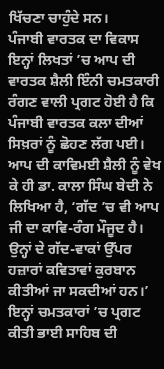ਖਿੱਚਣਾ ਚਾਹੁੰਦੇ ਸਨ।
ਪੰਜਾਬੀ ਵਾਰਤਕ ਦਾ ਵਿਕਾਸ
ਇਨ੍ਹਾਂ ਲਿਖਤਾਂ ’ਚ ਆਪ ਦੀ ਵਾਰਤਕ ਸ਼ੈਲੀ ਇੰਨੀ ਚਮਤਕਾਰੀ ਰੰਗਣ ਵਾਲੀ ਪ੍ਰਗਟ ਹੋਈ ਹੈ ਕਿ ਪੰਜਾਬੀ ਵਾਰਤਕ ਕਲਾ ਦੀਆਂ ਸਿਖ਼ਰਾਂ ਨੂੰ ਛੋਹਣ ਲੱਗ ਪਈ। ਆਪ ਦੀ ਕਾਵਿਮਈ ਸ਼ੈਲੀ ਨੂੰ ਵੇਖ ਕੇ ਹੀ ਡਾ. ਕਾਲਾ ਸਿੰਘ ਬੇਦੀ ਨੇ ਲਿਖਿਆ ਹੈ, ‘ਗੱਦ ’ਚ ਵੀ ਆਪ ਜੀ ਦਾ ਕਾਵਿ-ਰੰਗ ਮੌਜੂਦ ਹੈ। ਉਨ੍ਹਾਂ ਦੇ ਗੱਦ-ਵਾਕਾਂ ਉੱਪਰ ਹਜ਼ਾਰਾਂ ਕਵਿਤਾਵਾਂ ਕੁਰਬਾਨ ਕੀਤੀਆਂ ਜਾ ਸਕਦੀਆਂ ਹਨ।’
ਇਨ੍ਹਾਂ ਚਮਤਕਾਰਾਂ ’ਚ ਪ੍ਰਗਟ ਕੀਤੀ ਭਾਈ ਸਾਹਿਬ ਦੀ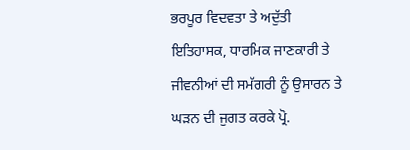ਭਰਪੂਰ ਵਿਦਵਤਾ ਤੇ ਅਦੁੱਤੀ ਇਤਿਹਾਸਕ, ਧਾਰਮਿਕ ਜਾਣਕਾਰੀ ਤੇ ਜੀਵਨੀਆਂ ਦੀ ਸਮੱਗਰੀ ਨੂੰ ਉਸਾਰਨ ਤੇ ਘੜਨ ਦੀ ਜੁਗਤ ਕਰਕੇ ਪ੍ਰੋ.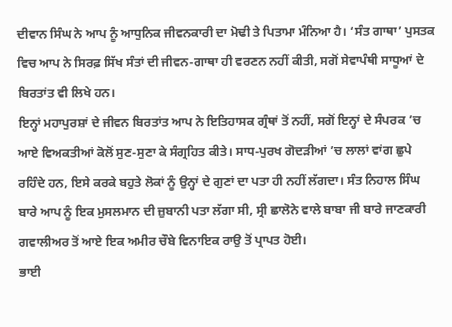ਦੀਵਾਨ ਸਿੰਘ ਨੇ ਆਪ ਨੂੰ ਆਧੁਨਿਕ ਜੀਵਨਕਾਰੀ ਦਾ ਮੋਢੀ ਤੇ ਪਿਤਾਮਾ ਮੰਨਿਆ ਹੈ। ‘ਸੰਤ ਗਾਥਾ’ ਪੁਸਤਕ ਵਿਚ ਆਪ ਨੇ ਸਿਰਫ਼ ਸਿੱਖ ਸੰਤਾਂ ਦੀ ਜੀਵਨ-ਗਾਥਾ ਹੀ ਵਰਣਨ ਨਹੀਂ ਕੀਤੀ, ਸਗੋਂ ਸੇਵਾਪੰਥੀ ਸਾਧੂਆਂ ਦੇ ਬਿਰਤਾਂਤ ਵੀ ਲਿਖੇ ਹਨ।
ਇਨ੍ਹਾਂ ਮਹਾਪੁਰਸ਼ਾਂ ਦੇ ਜੀਵਨ ਬਿਰਤਾਂਤ ਆਪ ਨੇ ਇਤਿਹਾਸਕ ਗ੍ਰੰਥਾਂ ਤੋਂ ਨਹੀਂ, ਸਗੋਂ ਇਨ੍ਹਾਂ ਦੇ ਸੰਪਰਕ ’ਚ ਆਏ ਵਿਅਕਤੀਆਂ ਕੋਲੋਂ ਸੁਣ-ਸੁਣਾ ਕੇ ਸੰਗ੍ਰਹਿਤ ਕੀਤੇ। ਸਾਧ-ਪੁਰਖ ਗੋਦੜੀਆਂ ’ਚ ਲਾਲਾਂ ਵਾਂਗ ਛੁਪੇ ਰਹਿੰਦੇ ਹਨ, ਇਸੇ ਕਰਕੇ ਬਹੁਤੇ ਲੋਕਾਂ ਨੂੰ ਉਨ੍ਹਾਂ ਦੇ ਗੁਣਾਂ ਦਾ ਪਤਾ ਹੀ ਨਹੀਂ ਲੱਗਦਾ। ਸੰਤ ਨਿਹਾਲ ਸਿੰਘ ਬਾਰੇ ਆਪ ਨੂੰ ਇਕ ਮੁਸਲਮਾਨ ਦੀ ਜ਼ੁਬਾਨੀ ਪਤਾ ਲੱਗਾ ਸੀ, ਸ੍ਰੀ ਛਾਲੋਨੇ ਵਾਲੇ ਬਾਬਾ ਜੀ ਬਾਰੇ ਜਾਣਕਾਰੀ ਗਵਾਲੀਅਰ ਤੋਂ ਆਏ ਇਕ ਅਮੀਰ ਚੌਬੇ ਵਿਨਾਇਕ ਰਾਉ ਤੋਂ ਪ੍ਰਾਪਤ ਹੋਈ।
ਭਾਈ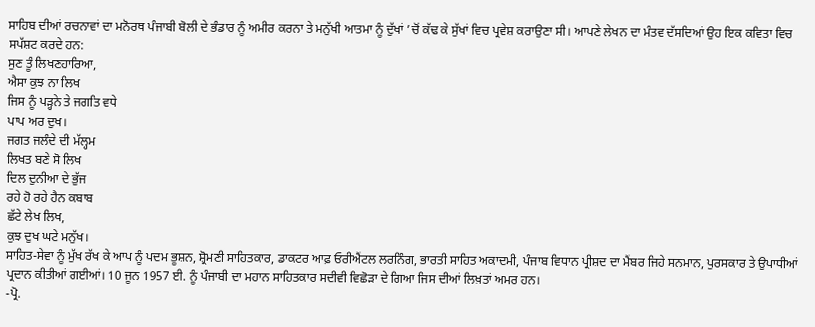ਸਾਹਿਬ ਦੀਆਂ ਰਚਨਾਵਾਂ ਦਾ ਮਨੋਰਥ ਪੰਜਾਬੀ ਬੋਲੀ ਦੇ ਭੰਡਾਰ ਨੂੰ ਅਮੀਰ ਕਰਨਾ ਤੇ ਮਨੁੱਖੀ ਆਤਮਾ ਨੂੰ ਦੁੱਖਾਂ ’ਚੋਂ ਕੱਢ ਕੇ ਸੁੱਖਾਂ ਵਿਚ ਪ੍ਰਵੇਸ਼ ਕਰਾਉਣਾ ਸੀ। ਆਪਣੇ ਲੇਖਨ ਦਾ ਮੰਤਵ ਦੱਸਦਿਆਂ ਉਹ ਇਕ ਕਵਿਤਾ ਵਿਚ ਸਪੱਸ਼ਟ ਕਰਦੇ ਹਨ:
ਸੁਣ ਤੂੰ ਲਿਖਣਹਾਰਿਆ,
ਐਸਾ ਕੁਝ ਨਾ ਲਿਖ
ਜਿਸ ਨੂੰ ਪੜ੍ਹਨੇ ਤੇ ਜਗਤਿ ਵਧੇ
ਪਾਪ ਅਰ ਦੁਖ।
ਜਗਤ ਜਲੰਦੇ ਦੀ ਮੱਲ੍ਹਮ
ਲਿਖਤ ਬਣੇ ਸੋ ਲਿਖ
ਦਿਲ ਦੁਨੀਆ ਦੇ ਭੁੱਜ
ਰਹੇ ਹੋ ਰਹੇ ਹੈਨ ਕਬਾਬ
ਛੱਟੇ ਲੇਖ ਲਿਖ,
ਕੁਝ ਦੁਖ ਘਟੇ ਮਨੁੱਖ।
ਸਾਹਿਤ-ਸੇਵਾ ਨੂੰ ਮੁੱਖ ਰੱਖ ਕੇ ਆਪ ਨੂੰ ਪਦਮ ਭੂਸ਼ਨ, ਸ਼੍ਰੋਮਣੀ ਸਾਹਿਤਕਾਰ, ਡਾਕਟਰ ਆਫ਼ ਓਰੀਐਂਟਲ ਲਰਨਿੰਗ, ਭਾਰਤੀ ਸਾਹਿਤ ਅਕਾਦਮੀ, ਪੰਜਾਬ ਵਿਧਾਨ ਪ੍ਰੀਸ਼ਦ ਦਾ ਮੈਂਬਰ ਜਿਹੇ ਸਨਮਾਨ, ਪੁਰਸਕਾਰ ਤੇ ਉਪਾਧੀਆਂ ਪ੍ਰਦਾਨ ਕੀਤੀਆਂ ਗਈਆਂ। 10 ਜੂਨ 1957 ਈ. ਨੂੰ ਪੰਜਾਬੀ ਦਾ ਮਹਾਨ ਸਾਹਿਤਕਾਰ ਸਦੀਵੀ ਵਿਛੋੜਾ ਦੇ ਗਿਆ ਜਿਸ ਦੀਆਂ ਲਿਖ਼ਤਾਂ ਅਮਰ ਹਨ।
-ਪ੍ਰੋ.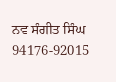ਨਵ ਸੰਗੀਤ ਸਿੰਘ
94176-92015